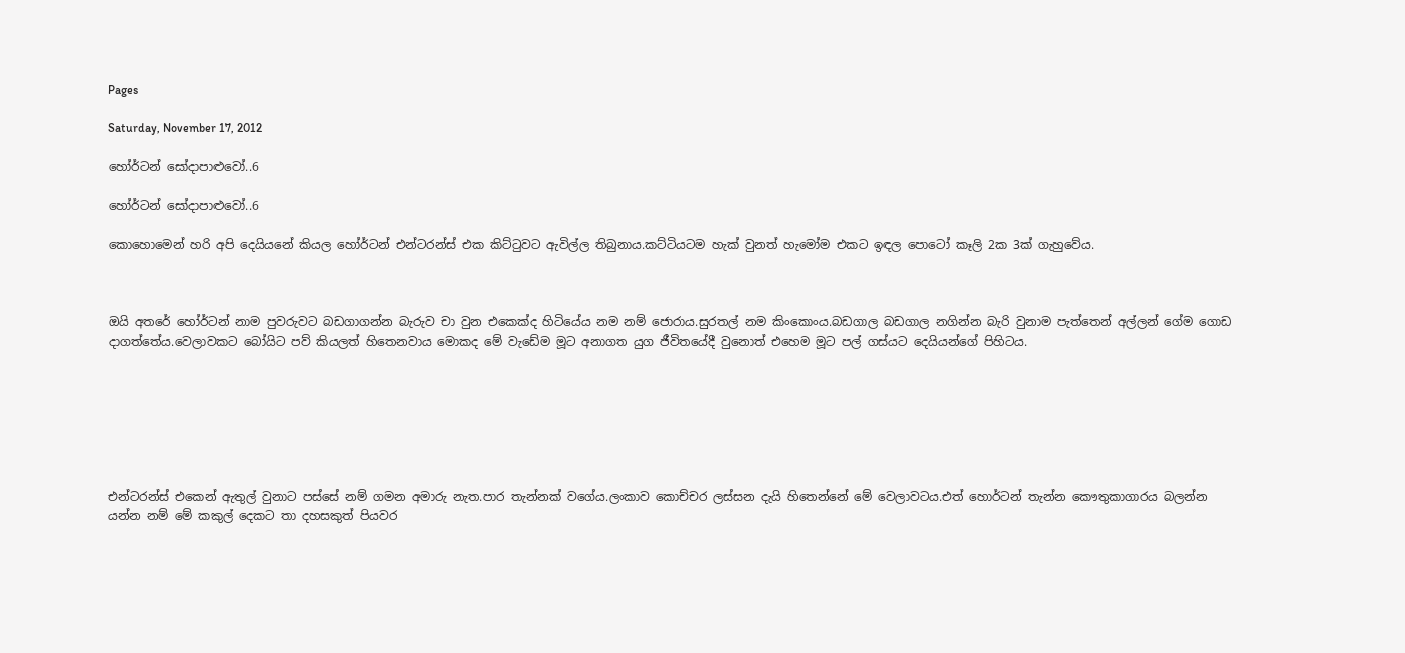Pages

Saturday, November 17, 2012

හෝර්ටන් සෝදාපාළුවෝ..6

හෝර්ටන් සෝදාපාළුවෝ..6

කොහොමෙන් හරි අපි දෙයියනේ කියල හෝර්ටන් එන්ටරන්ස් එක කිට්ටුවට ඇවිල්ල තිබුනාය.කට්ටියටම හැක් වුනත් හැමෝම එකට ඉඳල පොටෝ කෑලි 2ක 3ක් ගැහුවේය.



ඔයි අතරේ හෝර්ටන් නාම පුවරුවට බඩගාගන්න බැරුව චා වුන එකෙක්ද හිටියේය නම නම් ජොරාය.සුරතල් නම කිංකොංය.බඩගාල බඩගාල නගින්න බැරි වුනාම පැත්තෙන් අල්ලන් ගේම ගොඩ දාගත්තේය.වෙලාවකට බෝයිට පව් කියලත් හිතෙනවාය මොකද මේ වැඩේම මූට අනාගත යුග ජීවිතයේදී වුනොත් එහෙම මූට පල් ගස්යට දෙයියන්ගේ පිහිටය.







එන්ටරන්ස් එකෙන් ඇතුල් වුනාට පස්සේ නම් ගමන අමාරු නැත.පාර තැන්නක් වගේය.ලංකාව කොච්චර ලස්සන දැයි හිතෙන්නේ මේ වෙලාවටය.එත් හොර්ටන් තැන්න කෞතුකාගාරය බලන්න යන්න නම් මේ කකුල් දෙකට තා දහසකුත් පියවර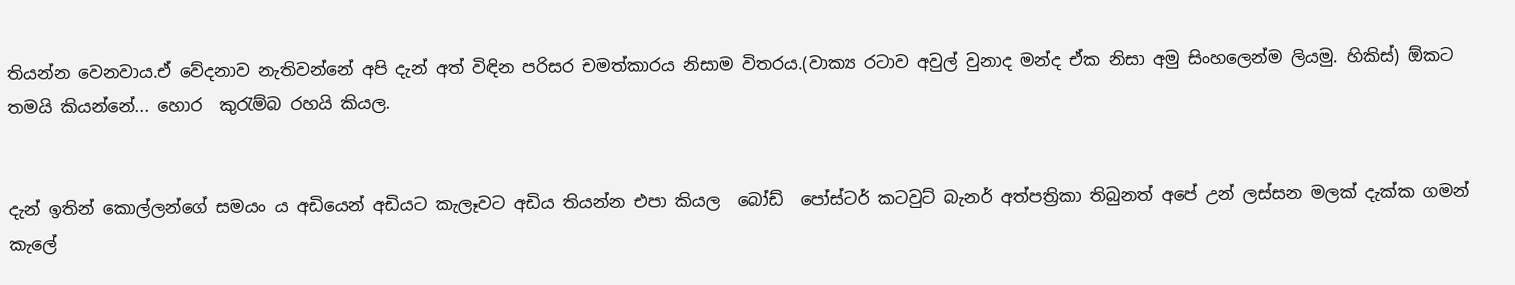තියන්න වෙනවාය.ඒ වේදනාව නැතිවන්නේ අපි දැන් අත් විඳින පරිසර චමත්කාරය නිසාම විතරය.(වාක්‍ය රටාව අවුල් වුනාද මන්ද ඒක නිසා අමු සිංහලෙන්ම ලියමු. හිකිස්) ඕකට තමයි කියන්නේ... හොර  කුරැම්බ රහයි කියල.


දැන් ඉතින් කොල්ලන්ගේ සමයං ය අඩියෙන් අඩියට කැලෑවට අඩිය තියන්න එපා කියල  බෝඩ්  පෝස්ටර් කටවුට් බැනර් අත්පත්‍රිකා තිබුනත් අපේ උන් ලස්සන මලක් දැක්ක ගමන් කැලේ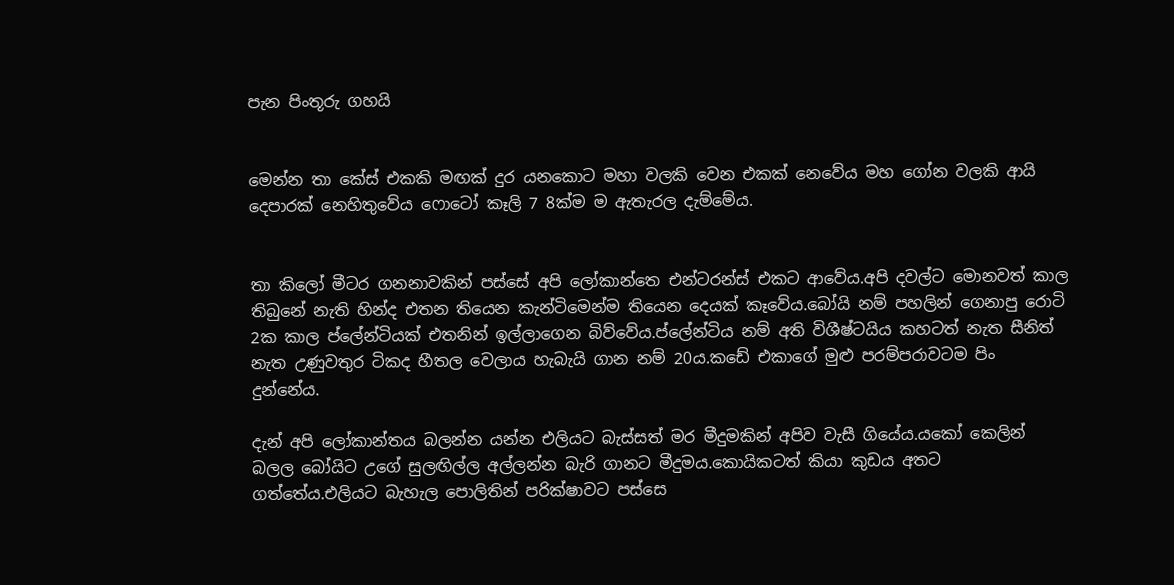පැන පිංතූරු ගහයි


මෙන්න තා කේස් එකකි මඟක් දුර යනකොට මහා වලකි වෙන එකක් නෙවේය මහ ගෝන වලකි ආයි දෙපාරක් නෙහිතුවේය ෆොටෝ කෑලි 7 8ක්ම ම ඇතැරල දැම්මේය.


තා කිලෝ මීටර ගනනාවකින් පස්සේ අපි ලෝකාන්තෙ එන්ටරන්ස් එකට ආවේය.අපි දවල්ට මොනවත් කාල තිබුනේ නැති හින්ද එතන තියෙන කැන්ටිමෙන්ම තියෙන දෙයක් කෑවේය.බෝයි නම් පහලින් ගෙනාපු රොටි 2ක කාල ප්ලේන්ටියක් එතනින් ඉල්ලාගෙන බිව්වේය.ප්ලේන්ටිය නම් අති විශීෂ්ටයිය කහටත් නැත සීනිත් නැත උණුවතුර ටිකද හීතල වෙලාය හැබැයි ගාන නම් 20ය.කඩේ එකාගේ මුළු පරම්පරාවටම පිං දුන්නේය.

දැන් අපි ලෝකාන්තය බලන්න යන්න එලියට බැස්සත් මර මීදුමකින් අපිව වැසී ගියේය.යකෝ කෙලින් බලල බෝයිට උගේ සුලඟිල්ල අල්ලන්න බැරි ගානට මීදුමය.කොයිකටත් කියා කුඩය අතට ගත්තේය.එලියට බැහැල පොලිතින් පරික්ෂාවට පස්සෙ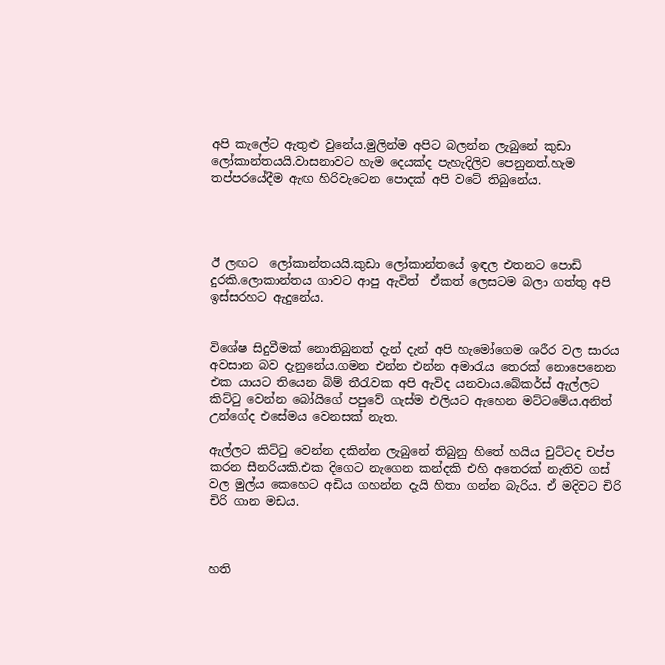අපි කැලේට ඇතුළු වුනේය.මුලින්ම අපිට බලන්න ලැබුනේ කුඩා ලෝකාන්තයයි.වාසනාවට හැම දෙයක්ද පැහැදිලිව පෙනුනත්.හැම තප්පරයේදීම ඇඟ හිරිවැටෙන පොදක් අපි වටේ තිබුනේය.




ඊ ලඟට  ලෝකාන්තයයි.කුඩා ලෝකාන්තයේ ඉඳල එතනට පොඩි දුරකි.ලොකාන්තය ගාවට ආපු ඇවිත්  ඒකත් ලෙසටම බලා ගත්තු අපි ඉස්සරහට ඇදුනේය.


විශේෂ සිදුවීමක් නොතිබුනත් දැන් දැන් අපි හැමෝගෙම ශරීර වල සාරය අවසාන බව දැනුනේය.ගමන එන්න එන්න අමාරැය තෙරක් නොපෙනෙන එක යායට තියෙන බිම් තීරැවක අපි ඇවිද යනවාය.බේකර්ස් ඇල්ලට කිට්ටු වෙන්න බෝයිගේ පපුවේ ගැස්ම එලියට ඇහෙන මට්ටමේය.අනිත් උන්ගේද එසේමය වෙනසක් නැත.

ඇල්ලට කිට්ටු වෙන්න දකින්න ලැබුනේ තිබුනු හිතේ හයිය චුට්ටද චප්ප කරන සීනරියකි.එක දිගෙට නැගෙන කන්දකි එහි අතෙරක් නැතිව ගස් වල මුල්ය කෙහෙට අඩිය ගහන්න දැයි හිතා ගන්න බැරිය. ඒ මදිවට චිරි චිරි ගාන මඩය.



හති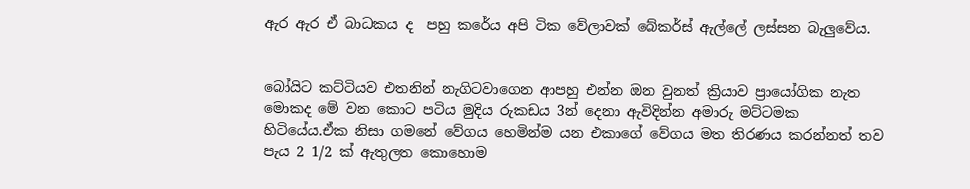ඇර ඇර ඒ බාධකය ද  පහු කරේය අපි ටික වේලාවක් බේකර්ස් ඇල්ලේ ලස්සන බැලුවේය.


බෝයිට කට්ටියව එතනින් නැගිටවාගෙන ආපහු එන්න ඔන වුනත් ක්‍රියාව ප්‍රායෝගික නැත මොකද මේ වන කොට පටිය මුදිය රුකඩය 3න් දෙනා ඇවිදින්න අමාරු මට්ටමක හිටියේය.ඒක නිසා ගමනේ වේගය හෙමින්ම යන එකාගේ වේගය මත තිරණය කරන්නත් තව පැය 2 1/2 ක් ඇතුලත කොහොම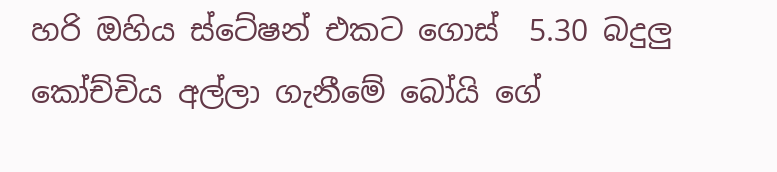හරි ඔහිය ස්ටේෂන් එකට ගොස්  5.30 බදුලු කෝච්චිය අල්ලා ගැනීමේ බෝයි ගේ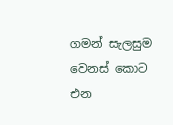ගමන් සැලසුම වෙනස් කොට එන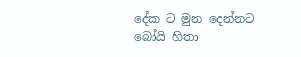දේක ට මුන දෙන්නට බෝයි හිතා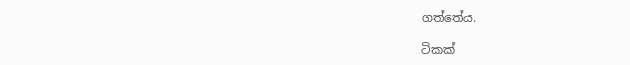ගත්තේය.

ටිකක්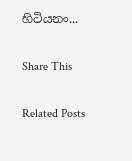හිටියනං...

Share This

Related Posts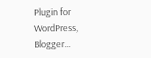Plugin for WordPress, Blogger...